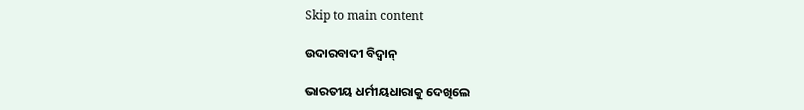Skip to main content

ଉଦାରବାଦୀ ବିଦ୍ୱାନ୍‌

ଭାରତୀୟ ଧର୍ମୀୟଧାରାକୁ ଦେଖିଲେ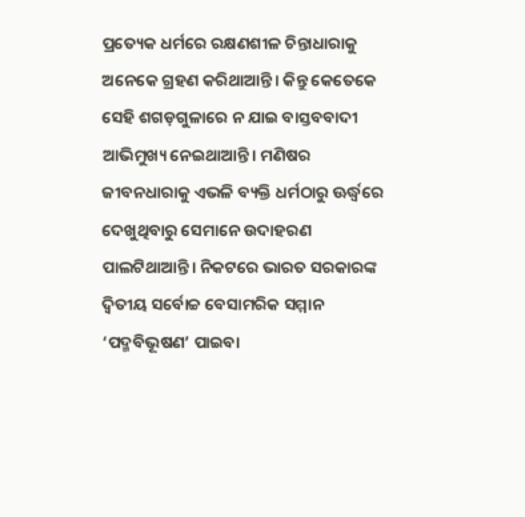ପ୍ରତ୍ୟେକ ଧର୍ମରେ ରକ୍ଷଣଶୀଳ ଚିନ୍ତାଧାରାକୁ ଅନେକେ ଗ୍ରହଣ କରିଥାଆନ୍ତି। କିନ୍ତୁ କେତେକେ ସେହି ଶଗଡ଼ଗୁଳାରେ ନ ଯାଇ ବାସ୍ତବବାଦୀ ଆଭିମୁଖ୍ୟ ନେଇଥାଆନ୍ତି। ମଣିଷର ଜୀବନଧାରାକୁ ଏଭଳି ବ୍ୟକ୍ତି ଧର୍ମଠାରୁ ଊର୍ଦ୍ଧ୍ୱରେ ଦେଖୁଥିବାରୁ ସେମାନେ ଉଦାହରଣ ପାଲଟିଥାଆନ୍ତି। ନିକଟରେ ଭାରତ ସରକାରଙ୍କ ଦ୍ୱିତୀୟ ସର୍ବୋଚ୍ଚ ବେସାମରିକ ସମ୍ମାନ ‘ପଦ୍ମବିଭୂଷଣ’ ପାଇବା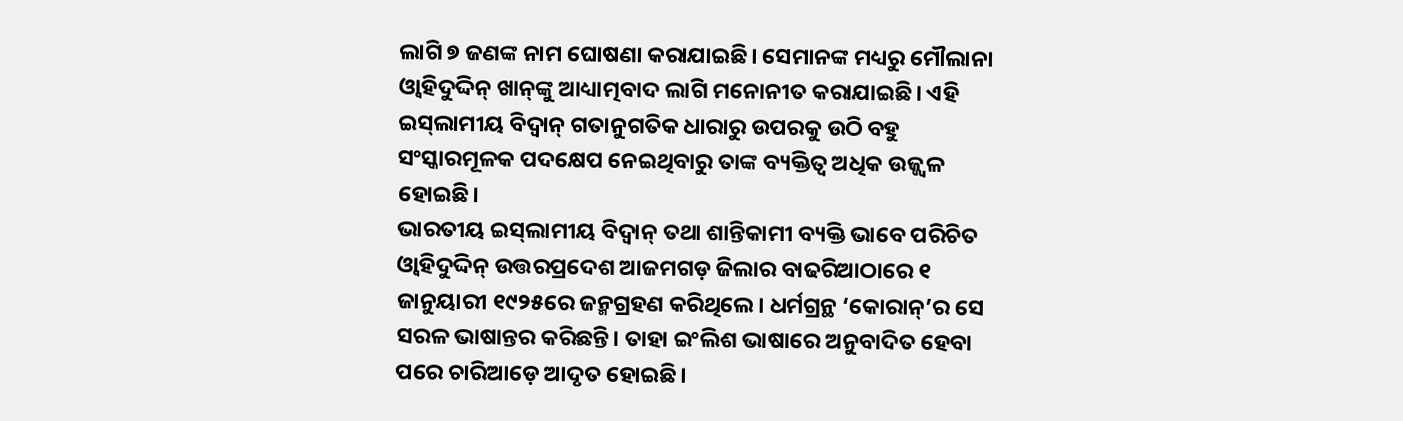ଲାଗି ୭ ଜଣଙ୍କ ନାମ ଘୋଷଣା କରାଯାଇଛି। ସେମାନଙ୍କ ମଧ୍ୟରୁ ମୌଲାନା ଓ୍ବାହିଦୁଦ୍ଦିନ୍‌ ଖାନ୍‌ଙ୍କୁ ଆଧ୍ୟାତ୍ମବାଦ ଲାଗି ମନୋନୀତ କରାଯାଇଛି। ଏହି ଇସ୍‌ଲାମୀୟ ବିଦ୍ୱାନ୍‌ ଗତାନୁଗତିକ ଧାରାରୁ ଉପରକୁ ଉଠି ବହୁ ସଂସ୍କାରମୂଳକ ପଦକ୍ଷେପ ନେଇଥିବାରୁ ତାଙ୍କ ବ୍ୟକ୍ତିତ୍ୱ ଅଧିକ ଉଜ୍ଜ୍ୱଳ ହୋଇଛି।
ଭାରତୀୟ ଇସ୍‌ଲାମୀୟ ବିଦ୍ୱାନ୍‌ ତଥା ଶାନ୍ତିକାମୀ ବ୍ୟକ୍ତି ଭାବେ ପରିଚିତ ଓ୍ବାହିଦୁଦ୍ଦିନ୍‌ ଉତ୍ତରପ୍ରଦେଶ ଆଜମଗଡ଼ ଜିଲାର ବାଢରିଆଠାରେ ୧ ଜାନୁୟାରୀ ୧୯୨୫ରେ ଜନ୍ମଗ୍ରହଣ କରିଥିଲେ। ଧର୍ମଗ୍ରନ୍ଥ ‘କୋରାନ୍‌’ର ସେ ସରଳ ଭାଷାନ୍ତର କରିଛନ୍ତି। ତାହା ଇଂଲିଶ ଭାଷାରେ ଅନୁବାଦିତ ହେବା ପରେ ଚାରିଆଡ଼େ ଆଦୃତ ହୋଇଛି।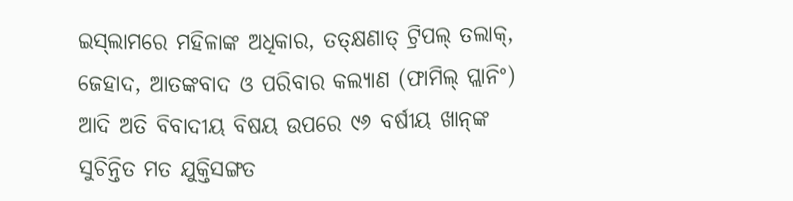ଇସ୍‌ଲାମରେ ମହିଳାଙ୍କ ଅଧିକାର, ତତ୍‌କ୍ଷଣାତ୍‌ ଟ୍ରିପଲ୍‌ ତଲାକ୍‌, ଜେହାଦ, ଆତଙ୍କବାଦ ଓ ପରିବାର କଲ୍ୟାଣ (ଫାମିଲ୍‌ ପ୍ଲାନିଂ) ଆଦି ଅତି ବିବାଦୀୟ ବିଷୟ ଉପରେ ୯୬ ବର୍ଷୀୟ ଖାନ୍‌ଙ୍କ ସୁଚିନ୍ତିତ ମତ ଯୁକ୍ତିସଙ୍ଗତ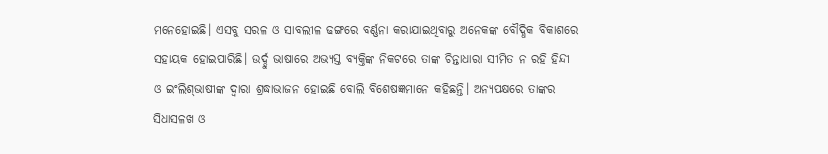ମନେହୋଇଛି। ଏସବୁ ସରଳ ଓ ସାବଲୀଳ ଢଙ୍ଗରେ ବର୍ଣ୍ଣନା କରାଯାଇଥିବାରୁ ଅନେକଙ୍କ ବୌଦ୍ଧିକ ବିକାଶରେ ସହାୟକ ହୋଇପାରିଛି। ଉର୍ଦ୍ଦୁ ଭାଷାରେ ଅଭ୍ୟସ୍ତ ବ୍ୟକ୍ତିଙ୍କ ନିକଟରେ ତାଙ୍କ ଚିନ୍ତାଧାରା ସୀମିତ ନ ରହି ହିନ୍ଦୀ ଓ ଇଂଲିଶ୍‌ଭାଷୀଙ୍କ ଦ୍ୱାରା ଶ୍ରଦ୍ଧାଭାଜନ ହୋଇଛି ବୋଲି ବିଶେଷଜ୍ଞମାନେ କହିଛନ୍ତି। ଅନ୍ୟପକ୍ଷରେ ତାଙ୍କର ସିଧାସଳଖ ଓ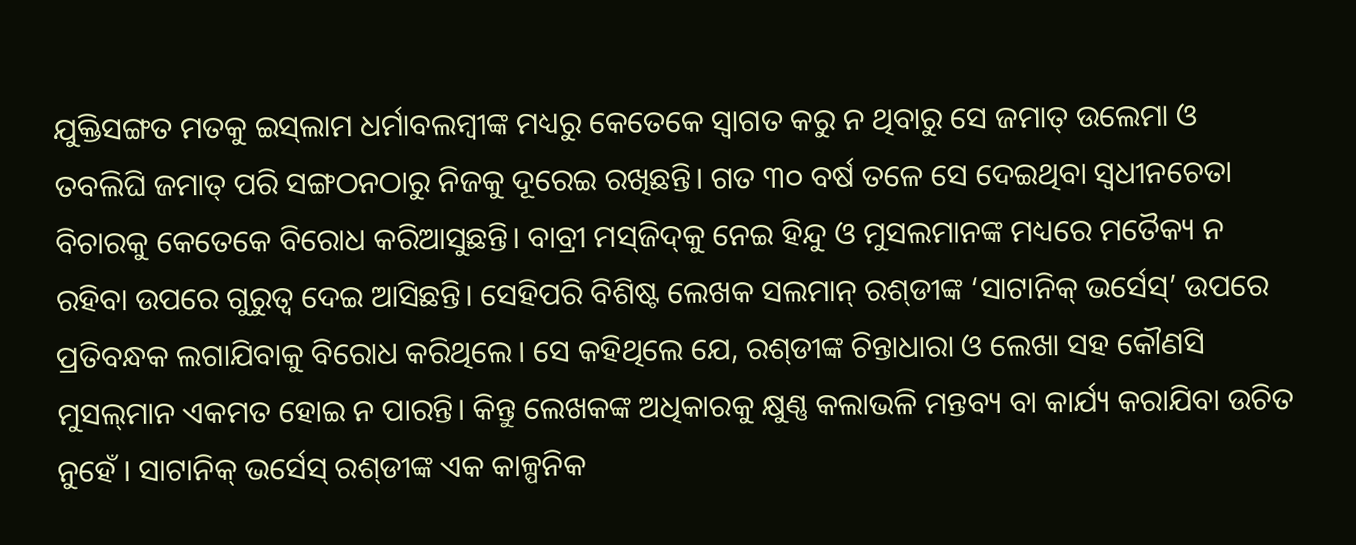ଯୁକ୍ତିସଙ୍ଗତ ମତକୁ ଇସ୍‌ଲାମ ଧର୍ମାବଲମ୍ବୀଙ୍କ ମଧ୍ୟରୁ କେତେକେ ସ୍ବାଗତ କରୁ ନ ଥିବାରୁ ସେ ଜମାତ୍‌ ଉଲେମା ଓ ତବଲିଘି ଜମାତ୍‌ ପରି ସଙ୍ଗଠନଠାରୁ ନିଜକୁ ଦୂରେଇ ରଖିଛନ୍ତି। ଗତ ୩୦ ବର୍ଷ ତଳେ ସେ ଦେଇଥିବା ସ୍ବଧୀନଚେତା ବିଚାରକୁ କେତେକେ ବିରୋଧ କରିଆସୁଛନ୍ତି। ବାବ୍ରୀ ମସ୍‌ଜିଦ୍‌କୁ ନେଇ ହିନ୍ଦୁ ଓ ମୁସଲମାନଙ୍କ ମଧ୍ୟରେ ମତୈକ୍ୟ ନ ରହିବା ଉପରେ ଗୁରୁତ୍ୱ ଦେଇ ଆସିଛନ୍ତି। ସେହିପରି ବିଶିଷ୍ଟ ଲେଖକ ସଲମାନ୍‌ ରଶ୍‌ଡୀଙ୍କ ‘ସାଟାନିକ୍‌ ଭର୍ସେସ୍‌’ ଉପରେ ପ୍ରତିବନ୍ଧକ ଲଗାଯିବାକୁ ବିରୋଧ କରିଥିଲେ। ସେ କହିଥିଲେ ଯେ, ରଶ୍‌ଡୀଙ୍କ ଚିନ୍ତାଧାରା ଓ ଲେଖା ସହ କୌଣସି ମୁସଲ୍‌ମାନ ଏକମତ ହୋଇ ନ ପାରନ୍ତି। କିନ୍ତୁ ଲେଖକଙ୍କ ଅଧିକାରକୁ କ୍ଷୁଣ୍ଣ କଲାଭଳି ମନ୍ତବ୍ୟ ବା କାର୍ଯ୍ୟ କରାଯିବା ଉଚିତ ନୁହେଁ । ସାଟାନିକ୍‌ ଭର୍ସେସ୍‌ ରଶ୍‌ଡୀଙ୍କ ଏକ କାଳ୍ପନିକ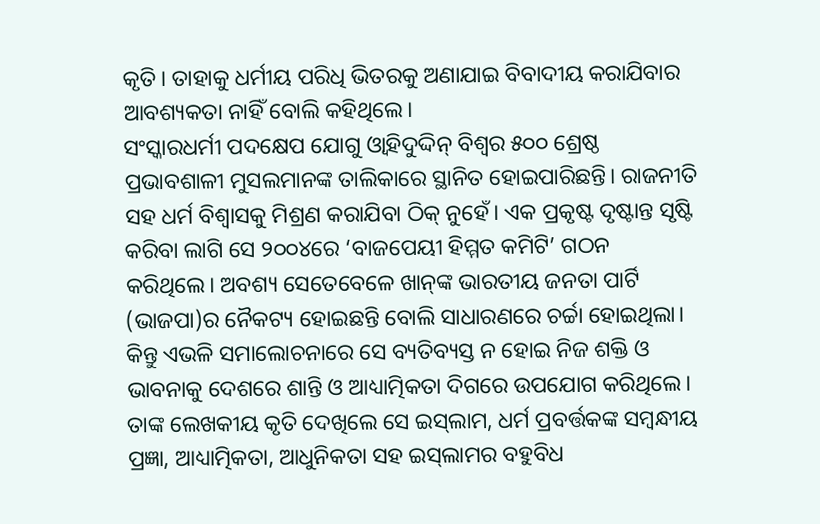କୃତି। ତାହାକୁ ଧର୍ମୀୟ ପରିଧି ଭିତରକୁ ଅଣାଯାଇ ବିବାଦୀୟ କରାଯିବାର ଆବଶ୍ୟକତା ନାହିଁ ବୋଲି କହିଥିଲେ।
ସଂସ୍କାରଧର୍ମୀ ପଦକ୍ଷେପ ଯୋଗୁ ଓ୍ବାହିଦୁଦ୍ଦିନ୍‌ ବିଶ୍ୱର ୫୦୦ ଶ୍ରେଷ୍ଠ ପ୍ରଭାବଶାଳୀ ମୁସଲମାନଙ୍କ ତାଲିକାରେ ସ୍ଥାନିତ ହୋଇପାରିଛନ୍ତି। ରାଜନୀତି ସହ ଧର୍ମ ବିଶ୍ୱାସକୁ ମିଶ୍ରଣ କରାଯିବା ଠିକ୍‌ ନୁହେଁ। ଏକ ପ୍ରକୃଷ୍ଟ ଦୃଷ୍ଟାନ୍ତ ସୃଷ୍ଟି କରିବା ଲାଗି ସେ ୨୦୦୪ରେ ‘ବାଜପେୟୀ ହିମ୍ମତ କମିଟି’ ଗଠନ କରିଥିଲେ। ଅବଶ୍ୟ ସେତେବେଳେ ଖାନ୍‌ଙ୍କ ଭାରତୀୟ ଜନତା ପାର୍ଟି (ଭାଜପା)ର ନୈକଟ୍ୟ ହୋଇଛନ୍ତି ବୋଲି ସାଧାରଣରେ ଚର୍ଚ୍ଚା ହୋଇଥିଲା। କିନ୍ତୁ ଏଭଳି ସମାଲୋଚନାରେ ସେ ବ୍ୟତିବ୍ୟସ୍ତ ନ ହୋଇ ନିଜ ଶକ୍ତି ଓ ଭାବନାକୁ ଦେଶରେ ଶାନ୍ତି ଓ ଆଧ୍ୟାତ୍ମିକତା ଦିଗରେ ଉପଯୋଗ କରିଥିଲେ। ତାଙ୍କ ଲେଖକୀୟ କୃତି ଦେଖିଲେ ସେ ଇସ୍‌ଲାମ, ଧର୍ମ ପ୍ରବର୍ତ୍ତକଙ୍କ ସମ୍ବନ୍ଧୀୟ ପ୍ରଜ୍ଞା, ଆଧ୍ୟାତ୍ମିକତା, ଆଧୁନିକତା ସହ ଇସ୍‌ଲାମର ବହୁବିଧ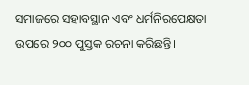ସମାଜରେ ସହାବସ୍ଥାନ ଏବଂ ଧର୍ମନିରପେକ୍ଷତା ଉପରେ ୨୦୦ ପୁସ୍ତକ ରଚନା କରିଛନ୍ତି।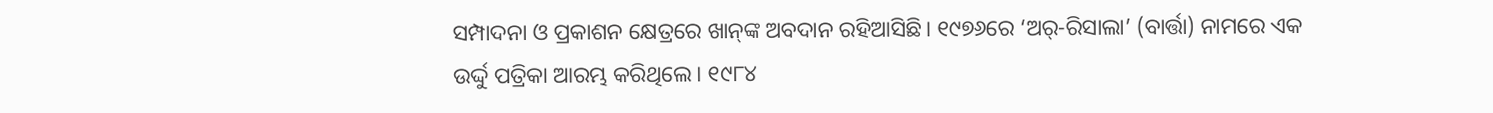ସମ୍ପାଦନା ଓ ପ୍ରକାଶନ କ୍ଷେତ୍ରରେ ଖାନ୍‌ଙ୍କ ଅବଦାନ ରହିଆସିଛି। ୧୯୭୬ରେ ‘ଅର୍‌-ରିସାଲା’ (ବାର୍ତ୍ତା) ନାମରେ ଏକ ଉର୍ଦ୍ଦୁ ପତ୍ରିକା ଆରମ୍ଭ କରିଥିଲେ। ୧୯୮୪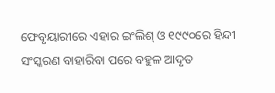ଫେବୃୟାରୀରେ ଏହାର ଇଂଲିଶ୍‌ ଓ ୧୯୯୦ରେ ହିନ୍ଦୀ ସଂସ୍କରଣ ବାହାରିବା ପରେ ବହୁଳ ଆଦୃତ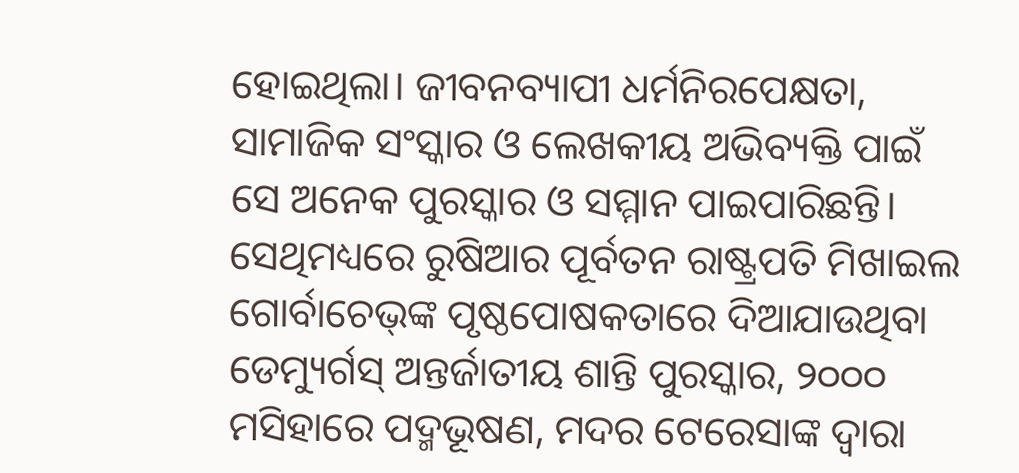ହୋଇଥିଲା। ଜୀବନବ୍ୟାପୀ ଧର୍ମନିରପେକ୍ଷତା, ସାମାଜିକ ସଂସ୍କାର ଓ ଲେଖକୀୟ ଅଭିବ୍ୟକ୍ତି ପାଇଁ ସେ ଅନେକ ପୁରସ୍କାର ଓ ସମ୍ମାନ ପାଇପାରିଛନ୍ତି। ସେଥିମଧ୍ୟରେ ରୁଷିଆର ପୂର୍ବତନ ରାଷ୍ଟ୍ରପତି ମିଖାଇଲ ଗୋର୍ବାଚେଭ୍‌ଙ୍କ ପୃଷ୍ଠପୋଷକତାରେ ଦିଆଯାଉଥିବା ଡେମ୍ୟୁର୍ଗସ୍‌ ଅନ୍ତର୍ଜାତୀୟ ଶାନ୍ତି ପୁରସ୍କାର, ୨୦୦୦ ମସିହାରେ ପଦ୍ମଭୂଷଣ, ମଦର ଟେରେସାଙ୍କ ଦ୍ୱାରା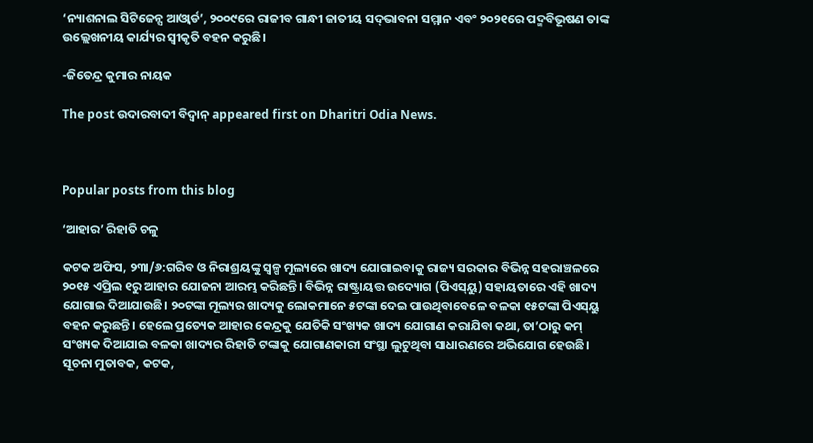‘ନ୍ୟାଶନାଲ ସିଟିଜେନ୍ସ ଆଓ୍ବାର୍ଡ’, ୨୦୦୯ରେ ରାଜୀବ ଗାନ୍ଧୀ ଜାତୀୟ ସଦ୍‌ଭାବନା ସମ୍ମାନ ଏବଂ ୨୦୨୧ରେ ପଦ୍ମବିଭୂଷଣ ତାଙ୍କ ଉଲ୍ଲେଖନୀୟ କାର୍ଯ୍ୟର ସ୍ବୀକୃତି ବହନ କରୁଛି।

-ଜିତେନ୍ଦ୍ର କୁମାର ନାୟକ

The post ଉଦାରବାଦୀ ବିଦ୍ୱାନ୍‌ appeared first on Dharitri Odia News.



Popular posts from this blog

‘ଆହାର’ ରିହାତି ଚଳୁ

କଟକ ଅଫିସ, ୨୩ା/୬:ଗରିବ ଓ ନିରାଶ୍ରୟଙ୍କୁ ସ୍ବଳ୍ପ ମୂଲ୍ୟରେ ଖାଦ୍ୟ ଯୋଗାଇବାକୁ ରାଜ୍ୟ ସରକାର ବିଭିନ୍ନ ସହରାଞ୍ଚଳରେ ୨୦୧୫ ଏପ୍ରିଲ ୧ରୁ ଆହାର ଯୋଜନା ଆରମ୍ଭ କରିଛନ୍ତି। ବିଭିନ୍ନ ରାଷ୍ଟ୍ରାୟତ୍ତ ଉଦ୍ୟୋଗ (ପିଏସ୍‌ୟୁ) ସହାୟତାରେ ଏହି ଖାଦ୍ୟ ଯୋଗାଇ ଦିଆଯାଉଛି। ୨୦ଟଙ୍କା ମୂଲ୍ୟର ଖାଦ୍ୟକୁ ଲୋକମାନେ ୫ଟଙ୍କା ଦେଇ ପାଉଥିବାବେଳେ ବଳକା ୧୫ଟଙ୍କା ପିଏସ୍‌ୟୁ ବହନ କରୁଛନ୍ତି। ହେଲେ ପ୍ରତ୍ୟେକ ଆହାର କେନ୍ଦ୍ରକୁ ଯେତିକି ସଂଖ୍ୟକ ଖାଦ୍ୟ ଯୋଗାଣ କରାଯିବା କଥା, ତା’ଠାରୁ କମ୍‌ ସଂଖ୍ୟକ ଦିଆଯାଇ ବଳକା ଖାଦ୍ୟର ରିହାତି ଟଙ୍କାକୁ ଯୋଗାଣକାରୀ ସଂସ୍ଥା ଲୁଟୁଥିବା ସାଧାରଣରେ ଅଭିଯୋଗ ହେଉଛି। ସୂଚନା ମୁତାବକ, କଟକ,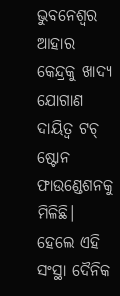ଭୁବନେଶ୍ୱର ଆହାର କେନ୍ଦ୍ରକୁ ଖାଦ୍ୟ ଯୋଗାଣ ଦାୟିତ୍ୱ ଟଚ୍‌ ଷ୍ଟୋନ ଫାଉଣ୍ଡେଶନକୁ ମିଳିଛି। ହେଲେ ଏହି ସଂସ୍ଥା ଦୈନିକ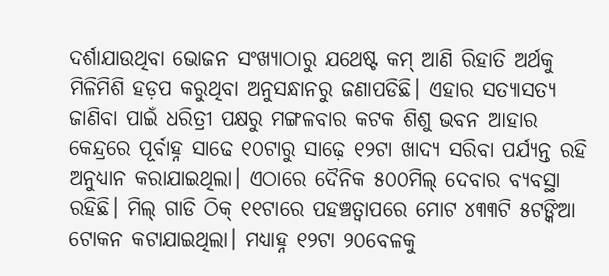ଦର୍ଶାଯାଉଥିବା ଭୋଜନ ସଂଖ୍ୟାଠାରୁ ଯଥେଷ୍ଟ କମ୍‌ ଆଣି ରିହାତି ଅର୍ଥକୁ ମିଳିମିଶି ହଡ଼ପ କରୁଥିବା ଅନୁସନ୍ଧାନରୁ ଜଣାପଡିଛି। ଏହାର ସତ୍ୟାସତ୍ୟ ଜାଣିବା ପାଇଁ ଧରିତ୍ରୀ ପକ୍ଷରୁ ମଙ୍ଗଳବାର କଟକ ଶିଶୁ ଭବନ ଆହାର କେନ୍ଦ୍ରରେ ପୂର୍ବାହ୍ନ ସାଢେ ୧୦ଟାରୁ ସାଢ଼େ ୧୨ଟା ଖାଦ୍ୟ ସରିବା ପର୍ଯ୍ୟନ୍ତ ରହି ଅନୁଧ୍ୟାନ କରାଯାଇଥିଲା। ଏଠାରେ ଦୈନିକ ୫୦୦ମିଲ୍‌ ଦେବାର ବ୍ୟବସ୍ଥା ରହିଛି। ମିଲ୍‌ ଗାଡି ଠିକ୍‌ ୧୧ଟାରେ ପହଞ୍ଚତ୍ବାପରେ ମୋଟ ୪୩୩ଟି ୫ଟଙ୍କିଆ ଟୋକନ କଟାଯାଇଥିଲା। ମଧ୍ୟାହ୍ନ ୧୨ଟା ୨୦ବେଳକୁ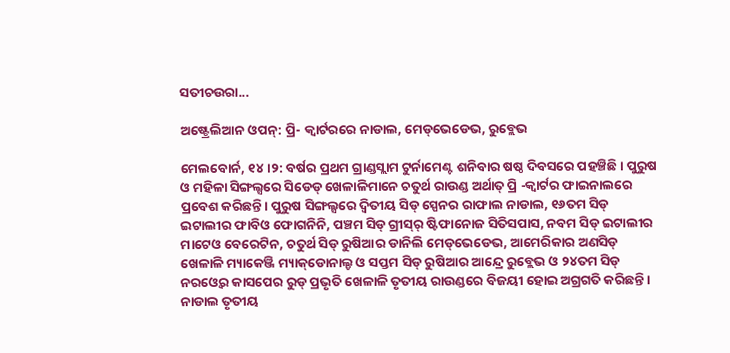ସତୀଚଉରା...

ଅଷ୍ଟ୍ରେଲିଆନ ଓପନ୍: ପ୍ରି- କ୍ୱାର୍ଟରରେ ନାଡାଲ, ମେଡ୍‌ଭେଡେଭ, ରୁବ୍ଲେଭ

ମେଲବୋର୍ନ, ୧୪।୨: ବର୍ଷର ପ୍ରଥମ ଗ୍ରାଣ୍ଡସ୍ଲାମ ଟୁର୍ନାମେଣ୍ଟ ଶନିବାର ଷଷ୍ଠ ଦିବସରେ ପହଞ୍ଚିଛି। ପୁରୁଷ ଓ ମହିଳା ସିଙ୍ଗଲ୍ସରେ ସିଡେଡ୍‌ ଖେଳାଳିମାନେ ଚତୁର୍ଥ ରାଉଣ୍ଡ ଅର୍ଥାତ୍‌ ପ୍ରି -କ୍ୱାର୍ଟର ଫାଇନାଲରେ ପ୍ରବେଶ କରିଛନ୍ତି। ପୁରୁଷ ସିଙ୍ଗଲ୍ସରେ ଦ୍ୱିତୀୟ ସିଡ୍‌ ସ୍ପେନର ରାଫାଲ ନାଡାଲ, ୧୬ତମ ସିଡ୍‌ ଇଟାଲୀର ଫାବିଓ ଫୋଗନିନି, ପଞ୍ଚମ ସିଡ୍‌ ଗ୍ରୀସ୍‌ର୍‌ ଷ୍ଟିଫାନୋଜ ସିତିସପାସ, ନବମ ସିଡ୍‌ ଇଟାଲୀର ମାଟେଓ ବେରେଟିନ, ଚତୁର୍ଥ ସିଡ୍‌ ରୁଷିଆର ଡାନିଲି ମେଡ୍‌ଭେଡେଭ, ଆମେରିକାର ଅଣସିଡ୍‌ ଖେଳାଳି ମ୍ୟାକେଞ୍ଜି ମ୍ୟାକ୍‌ଡୋନାଲ୍ଡ ଓ ସପ୍ତମ ସିଡ୍‌ ରୁଷିଆର ଆନ୍ଦ୍ରେ ରୁବ୍ଲେଭ ଓ ୨୪ତମ ସିଡ୍‌ ନରଓ୍ବେର କାସପେର ରୁଡ୍‌ ପ୍ରଭୃତି ଖେଳାଳି ତୃତୀୟ ରାଉଣ୍ଡରେ ବିଜୟୀ ହୋଇ ଅଗ୍ରଗତି କରିଛନ୍ତି। ନାଡାଲ ତୃତୀୟ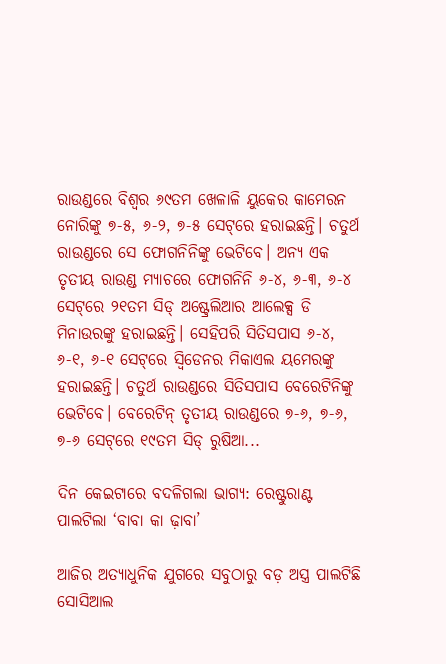ରାଉଣ୍ଡରେ ବିଶ୍ୱର ୬୯ତମ ଖେଳାଳି ୟୁକେର କାମେରନ ନୋରିଙ୍କୁ ୭-୫, ୬-୨, ୭-୫ ସେଟ୍‌ରେ ହରାଇଛନ୍ତି। ଚତୁର୍ଥ ରାଉଣ୍ଡରେ ସେ ଫୋଗନିନିଙ୍କୁ ଭେଟିବେ। ଅନ୍ୟ ଏକ ତୃତୀୟ ରାଉଣ୍ଡ ମ୍ୟାଚରେ ଫୋଗନିନି ୬-୪, ୬-୩, ୬-୪ ସେଟ୍‌ରେ ୨୧ତମ ସିଡ୍‌ ଅଷ୍ଟ୍ରେଲିଆର ଆଲେକ୍ସ ଡି ମିନାଉରଙ୍କୁ ହରାଇଛନ୍ତି। ସେହିପରି ସିତିସପାସ ୬-୪, ୬-୧, ୬-୧ ସେଟ୍‌ରେ ସ୍ବିଡେନର ମିକାଏଲ ୟମେରଙ୍କୁ ହରାଇଛନ୍ତି। ଚତୁର୍ଥ ରାଉଣ୍ଡରେ ସିତିସପାସ ବେରେଟିନିଙ୍କୁ ଭେଟିବେ। ବେରେଟିନ୍‌ ତୃତୀୟ ରାଉଣ୍ଡରେ ୭-୬, ୭-୬, ୭-୬ ସେଟ୍‌ରେ ୧୯ତମ ସିଡ୍‌ ରୁଷିଆ...

ଦିନ କେଇଟାରେ ବଦଳିଗଲା ଭାଗ୍ୟ: ରେଷ୍ଟୁରାଣ୍ଟ ପାଲଟିଲା ‘ବାବା କା ଢ଼ାବା’

ଆଜିର ଅତ୍ୟାଧୁନିକ ଯୁଗରେ ସବୁଠାରୁ ବଡ଼ ଅସ୍ତ୍ର ପାଲଟିଛି ସୋସିଆଲ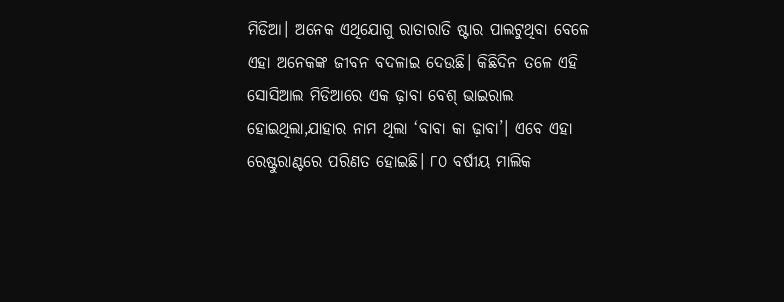ମିଡିଆ। ଅନେକ ଏଥିଯୋଗୁ ରାତାରାତି ଷ୍ଟାର ପାଲଟୁଥିବା ବେଳେ ଏହା ଅନେକଙ୍କ ଜୀବନ ବଦଳାଇ ଦେଉଛି। କିଛିଦିନ ତଳେ ଏହି ସୋସିଆଲ ମିଡିଆରେ ଏକ ଢ଼ାବା ବେଶ୍‌ ଭାଇରାଲ ହୋଇଥିଲା,ଯାହାର ନାମ ଥିଲା ‘ବାବା କା ଢ଼ାବା’। ଏବେ ଏହା ରେଷ୍ଟୁରାଣ୍ଟରେ ପରିଣତ ହୋଇଛି। ୮୦ ବର୍ଷୀୟ ମାଲିକ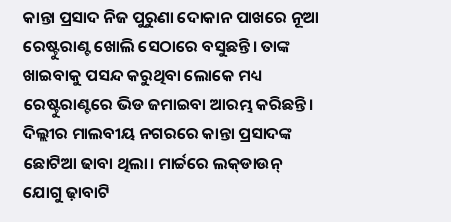କାନ୍ତା ପ୍ରସାଦ ନିଜ ପୁରୁଣା ଦୋକାନ ପାଖରେ ନୂଆ ରେଷ୍ଟୁରାଣ୍ଟ ଖୋଲି ସେଠାରେ ବସୁଛନ୍ତି। ତାଙ୍କ ଖାଇବାକୁ ପସନ୍ଦ କରୁଥିବା ଲୋକେ ମଧ୍ୟ ରେଷ୍ଟୁରାଣ୍ଟରେ ଭିଡ ଜମାଇବା ଆରମ୍ଭ କରିଛନ୍ତି। ଦିଲ୍ଲୀର ମାଲବୀୟ ନଗରରେ କାନ୍ତା ପ୍ରସାଦଙ୍କ ଛୋଟିଆ ଢାବା ଥିଲା। ମାର୍ଚ୍ଚରେ ଲକ୍‌ଡାଉନ୍‌ ଯୋଗୁ ଢ଼ାବାଟି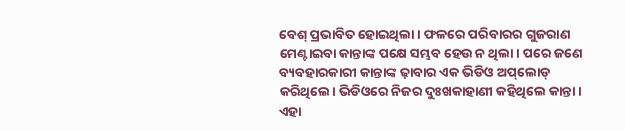ବେଶ୍‌ ପ୍ରଭାବିତ ହୋଇଥିଲା। ଫଳରେ ପରିବାରର ଗୁଜରାଣ ମେଣ୍ଟାଇବା କାନ୍ତାଙ୍କ ପକ୍ଷେ ସମ୍ଭବ ହେଉ ନ ଥିଲା। ପରେ ଜଣେ ବ୍ୟବହାରକାରୀ କାନ୍ତାଙ୍କ ଢ଼ାବାର ଏକ ଭିଡିଓ ଅପ୍‌ଲୋଡ୍‌ କରିଥିଲେ। ଭିଡିଓରେ ନିଜର ଦୁଃଖକାହାଣୀ କହିଥିଲେ କାନ୍ତା। ଏହା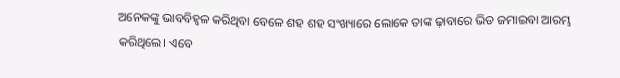ଅନେକଙ୍କୁ ଭାବବିହ୍ବଳ କରିଥିବା ବେଳେ ଶହ ଶହ ସଂଖ୍ୟାରେ ଲୋକେ ତାଙ୍କ ଢ଼ାବାରେ ଭିଡ ଜମାଇବା ଆରମ୍ଭ କରିଥିଲେ। ଏବେ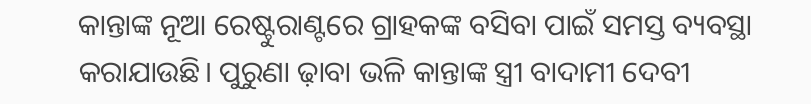କାନ୍ତାଙ୍କ ନୂଆ ରେଷ୍ଟୁରାଣ୍ଟରେ ଗ୍ରାହକଙ୍କ ବସିବା ପାଇଁ ସମସ୍ତ ବ୍ୟବସ୍ଥା କରାଯାଉଛି। ପୁରୁଣା ଢ଼ାବା ଭଳି କାନ୍ତାଙ୍କ ସ୍ତ୍ରୀ ବାଦାମୀ ଦେବୀ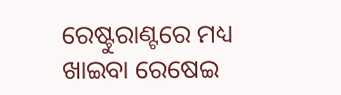ରେଷ୍ଟୁରାଣ୍ଟରେ ମଧ୍ୟ ଖାଇବା ରେଷେଇ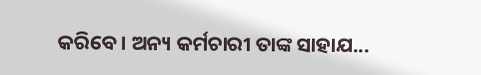କରିବେ। ଅନ୍ୟ କର୍ମଚାରୀ ତାଙ୍କ ସାହାଯ...